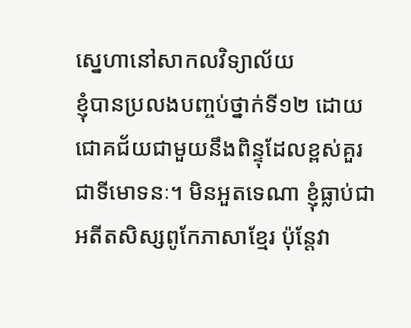ស្នេហានៅសាកលវិទ្យាល័យ
ខ្ញុំបានប្រលងបញ្ចប់ថ្នាក់ទី១២ ដោយជោគជ័យជាមួយនឹងពិន្ទុដែលខ្ពស់គួរជាទីមោទនៈ។ មិនអួតទេណា ខ្ញុំធ្លាប់ជាអតីតសិស្សពូកែភាសាខ្មែរ ប៉ុន្តែវា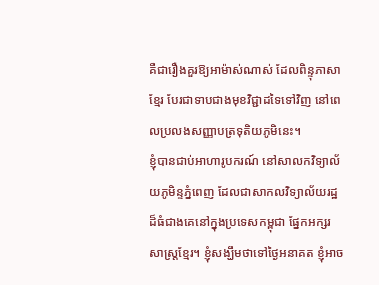គឺជារឿងគួរឱ្យអាម៉ាស់ណាស់ ដែលពិន្ទុភាសាខ្មែរ បែរជាទាបជាងមុខវិជ្ជាដទៃទៅវិញ នៅពេលប្រលងសញ្ញាបត្រទុតិយភូមិនេះ។
ខ្ញុំបានជាប់អាហារូបករណ៍ នៅសាលកវិទ្យាល័យភូមិន្ទភ្នំពេញ ដែលជាសាកលវិទ្យាល័យរដ្ឋដ៏ធំជាងគេនៅក្នុងប្រទេសកម្ពុជា ផ្នែកអក្សរសាស្ត្រខ្មែរ។ ខ្ញុំសង្ឃឹមថាទៅថ្ងៃអនាគត ខ្ញុំអាច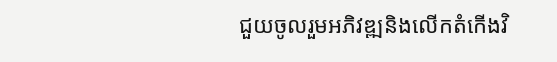ជួយចូលរួមអភិវឌ្ឍនិងលើកតំកើងវិ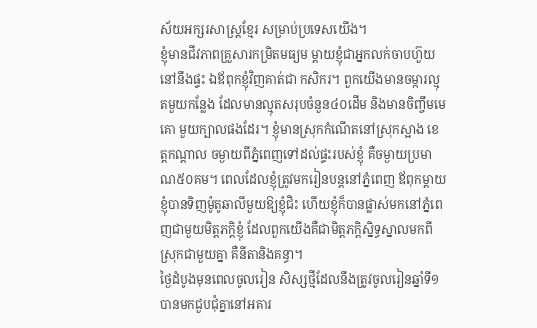ស័យអក្សរសាស្ត្រខ្មែរ សម្រាប់ប្រទេសយើង។
ខ្ញុំមានជីវភាពគ្រួសារកម្រិតមធ្យម ម្តាយខ្ញុំជាអ្នកលក់ចាបហ៊ួយនៅនឹងផ្ទះ ឯឪពុកខ្ញុំវិញគាត់ជា កសិករ។ ពួកយើងមានចម្ការល្មុតមួយកន្លែង ដែលមានល្មុតសរុបចំនួន៤០ដើម និងមានចិញ្ចឹមមេគោ មួយក្បាលផងដែរ។ ខ្ញុំមានស្រុកកំណើតនៅស្រុកស្អាង ខេត្តកណ្តាល ចម្ងាយពីភ្នំពេញទៅដល់ផ្ទះរបស់ខ្ញុំ គឺចម្ងាយប្រមាណ៥០គម។ ពេលដែលខ្ញុំត្រូវមករៀនបន្តនៅភ្នំពេញ ឪពុកម្តាយខ្ញុំបានទិញម៉ូតូឆាលីមួយឱ្យខ្ញុំជិះ ហើយខ្ញុំក៏បានផ្លាស់មកនៅភ្នំពេញជាមួយមិត្តភក្តិខ្ញុំ ដែលពួកយើងគឺជាមិត្តភក្តិស្និទ្ធស្នាលមកពីស្រុកជាមួយគ្នា គឺនីតានិងគន្ធា។
ថ្ងៃដំបូងមុនពេលចូលរៀន សិស្សថ្មីដែលនឹងត្រូវចូលរៀនឆ្នាំទី១ បានមកជួបជុំគ្នានៅអគារ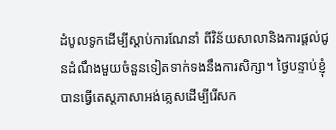ដំបូលទូកដើម្បីស្តាប់ការណែនាំ ពីវិន័យសាលានិងការផ្ដល់ជូនដំណឹងមួយចំនួនទៀតទាក់ទងនឹងការសិក្សា។ ថ្ងៃបន្ទាប់ខ្ញុំបានធ្វើតេស្តភាសាអង់គ្លេសដើម្បីរើសក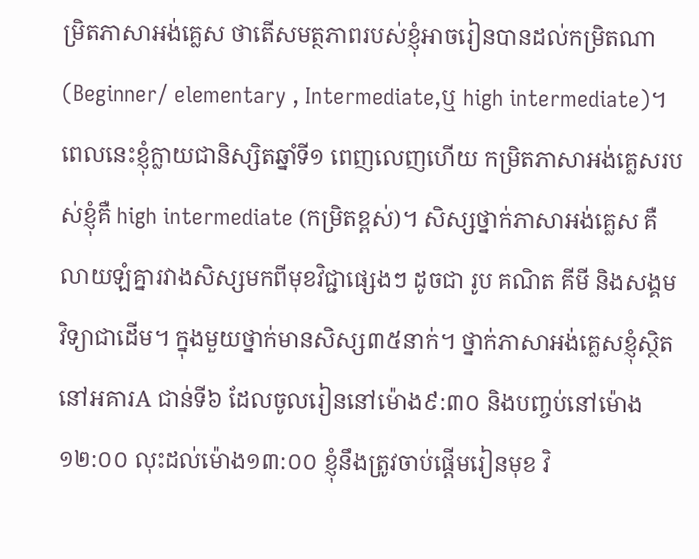ម្រិតភាសាអង់គ្លេស ថាតើសមត្ថភាពរបស់ខ្ញុំអាចរៀនបានដល់កម្រិតណា (Beginner/ elementary , Intermediate,ឬ high intermediate)។ ពេលនេះខ្ញុំក្លាយជានិស្សិតឆ្នាំទី១ ពេញលេញហើយ កម្រិតភាសាអង់គ្លេសរបស់ខ្ញុំគឺ high intermediate (កម្រិតខ្ពស់)។ សិស្សថ្នាក់ភាសាអង់គ្លេស គឺលាយឡំគ្នារវាងសិស្សមកពីមុខវិជ្ជាផ្សេងៗ ដូចជា រូប គណិត គីមី និងសង្គមវិទ្យាជាដើម។ ក្នុងមួយថ្នាក់មានសិស្ស៣៥នាក់។ ថ្នាក់ភាសាអង់គ្លេសខ្ញុំសិ្ថតនៅអគារA ជាន់ទី៦ ដែលចូលរៀននៅម៉ោង៩:៣០ និងបញ្ចប់នៅម៉ោង១២:០០ លុះដល់ម៉ោង១៣:០០ ខ្ញុំនឹងត្រូវចាប់ផ្តើមរៀនមុខ វិ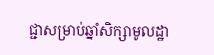ជ្ជាសម្រាប់ឆ្នាំសិក្សាមូលដ្ឋា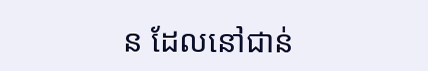ន ដែលនៅជាន់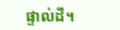ផ្ទាល់ដី។